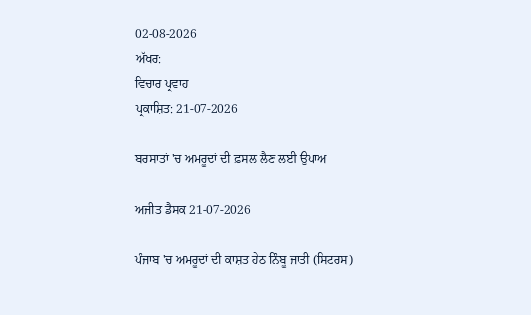02-08-2026
ਅੱਖਰ:
ਵਿਚਾਰ ਪ੍ਰਵਾਹ
ਪ੍ਰਕਾਸ਼ਿਤ: 21-07-2026

ਬਰਸਾਤਾਂ 'ਚ ਅਮਰੂਦਾਂ ਦੀ ਫ਼ਸਲ ਲੈਣ ਲਈ ਉਪਾਅ

ਅਜੀਤ ਡੈਸਕ 21-07-2026

ਪੰਜਾਬ 'ਚ ਅਮਰੂਦਾਂ ਦੀ ਕਾਸ਼ਤ ਹੇਠ ਨਿੰਬੂ ਜਾਤੀ (ਸਿਟਰਸ)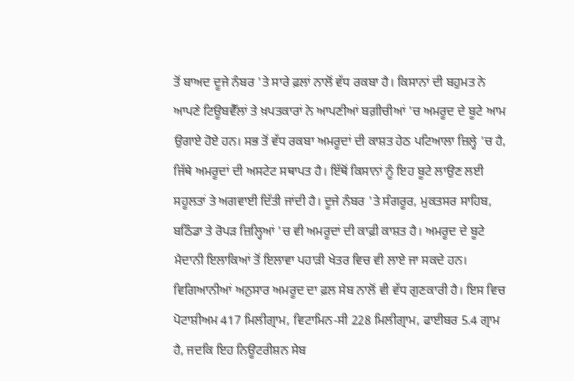ਤੋਂ ਬਾਅਦ ਦੂਜੇ ਨੰਬਰ 'ਤੇ ਸਾਰੇ ਫ਼ਲਾਂ ਨਾਲੋਂ ਵੱਧ ਰਕਬਾ ਹੈ। ਕਿਸਾਨਾਂ ਦੀ ਬਹੁਮਤ ਨੇ ਆਪਣੇ ਟਿਊਬਵੈੱਲਾਂ ਤੇ ਖ਼ਪਤਕਾਰਾਂ ਨੇ ਆਪਣੀਆਂ ਬਗ਼ੀਚੀਆਂ 'ਚ ਅਮਰੂਦ ਦੇ ਬੂਟੇ ਆਮ ਉਗਾਏ ਹੋਏ ਹਨ। ਸਭ ਤੋਂ ਵੱਧ ਰਕਬਾ ਅਮਰੂਦਾਂ ਦੀ ਕਾਸ਼ਤ ਹੇਠ ਪਟਿਆਲਾ ਜ਼ਿਲ੍ਹੇ 'ਚ ਹੈ, ਜਿੱਥੇ ਅਮਰੂਦਾਂ ਦੀ ਅਸਟੇਟ ਸਥਾਪਤ ਹੈ। ਇੱਥੋਂ ਕਿਸਾਨਾਂ ਨੂੰ ਇਹ ਬੂਟੇ ਲਾਉਣ ਲਈ ਸਹੂਲਤਾਂ ਤੇ ਅਗਵਾਈ ਦਿੱਤੀ ਜਾਂਦੀ ਹੈ। ਦੂਜੇ ਨੰਬਰ 'ਤੇ ਸੰਗਰੂਰ, ਮੁਕਤਸਰ ਸਾਹਿਬ, ਬਠਿੰਡਾ ਤੇ ਰੋਪੜ ਜ਼ਿਲ੍ਹਿਆਂ 'ਚ ਵੀ ਅਮਰੂਦਾਂ ਦੀ ਕਾਫ਼ੀ ਕਾਸ਼ਤ ਹੈ। ਅਮਰੂਦ ਦੇ ਬੂਟੇ ਮੈਦਾਨੀ ਇਲਾਕਿਆਂ ਤੋਂ ਇਲਾਵਾ ਪਹਾੜੀ ਖੇਤਰ ਵਿਚ ਵੀ ਲਾਏ ਜਾ ਸਕਦੇ ਹਨ। ਵਿਗਿਆਨੀਆਂ ਅਨੁਸਾਰ ਅਮਰੂਦ ਦਾ ਫ਼ਲ ਸੇਬ ਨਾਲੋਂ ਵੀ ਵੱਧ ਗੁਣਕਾਰੀ ਹੈ। ਇਸ ਵਿਚ ਪੋਟਾਸ਼ੀਅਮ 417 ਮਿਲੀਗ੍ਰਾਮ, ਵਿਟਾਮਿਨ-ਸੀ 228 ਮਿਲੀਗ੍ਰਾਮ, ਫਾਈਬਰ 5.4 ਗ੍ਰਾਮ ਹੈ, ਜਦਕਿ ਇਹ ਨਿਊਟਰੀਸ਼ਨ ਸੇਬ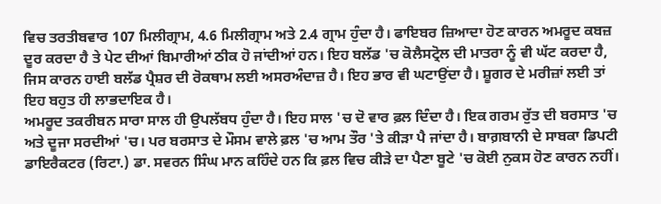ਵਿਚ ਤਰਤੀਬਵਾਰ 107 ਮਿਲੀਗ੍ਰਾਮ, 4.6 ਮਿਲੀਗ੍ਰਾਮ ਅਤੇ 2.4 ਗ੍ਰਾਮ ਹੁੰਦਾ ਹੈ। ਫਾਇਬਰ ਜ਼ਿਆਦਾ ਹੋਣ ਕਾਰਨ ਅਮਰੂਦ ਕਬਜ਼ ਦੂਰ ਕਰਦਾ ਹੈ ਤੇ ਪੇਟ ਦੀਆਂ ਬਿਮਾਰੀਆਂ ਠੀਕ ਹੋ ਜਾਂਦੀਆਂ ਹਨ। ਇਹ ਬਲੱਡ 'ਚ ਕੋਲੈਸਟ੍ਰੋਲ ਦੀ ਮਾਤਰਾ ਨੂੰ ਵੀ ਘੱਟ ਕਰਦਾ ਹੈ, ਜਿਸ ਕਾਰਨ ਹਾਈ ਬਲੱਡ ਪ੍ਰੈਸ਼ਰ ਦੀ ਰੋਕਥਾਮ ਲਈ ਅਸਰਅੰਦਾਜ਼ ਹੈ। ਇਹ ਭਾਰ ਵੀ ਘਟਾਉਂਦਾ ਹੈ। ਸ਼ੂਗਰ ਦੇ ਮਰੀਜ਼ਾਂ ਲਈ ਤਾਂ ਇਹ ਬਹੁਤ ਹੀ ਲਾਭਦਾਇਕ ਹੈ।
ਅਮਰੂਦ ਤਕਰੀਬਨ ਸਾਰਾ ਸਾਲ ਹੀ ਉਪਲੱਬਧ ਹੁੰਦਾ ਹੈ। ਇਹ ਸਾਲ 'ਚ ਦੋ ਵਾਰ ਫ਼ਲ ਦਿੰਦਾ ਹੈ। ਇਕ ਗਰਮ ਰੁੱਤ ਦੀ ਬਰਸਾਤ 'ਚ ਅਤੇ ਦੂਜਾ ਸਰਦੀਆਂ 'ਚ। ਪਰ ਬਰਸਾਤ ਦੇ ਮੌਸਮ ਵਾਲੇ ਫ਼ਲ 'ਚ ਆਮ ਤੌਰ 'ਤੇ ਕੀੜਾ ਪੈ ਜਾਂਦਾ ਹੈ। ਬਾਗ਼ਬਾਨੀ ਦੇ ਸਾਬਕਾ ਡਿਪਟੀ ਡਾਇਰੈਕਟਰ (ਰਿਟਾ.) ਡਾ. ਸਵਰਨ ਸਿੰਘ ਮਾਨ ਕਹਿੰਦੇ ਹਨ ਕਿ ਫ਼ਲ ਵਿਚ ਕੀੜੇ ਦਾ ਪੈਣਾ ਬੂਟੇ 'ਚ ਕੋਈ ਨੁਕਸ ਹੋਣ ਕਾਰਨ ਨਹੀਂ।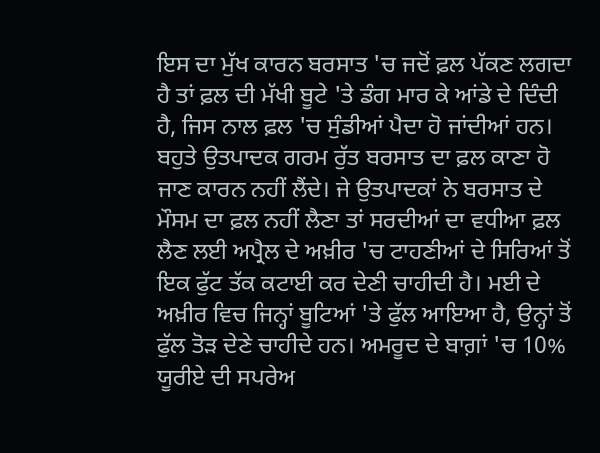ਇਸ ਦਾ ਮੁੱਖ ਕਾਰਨ ਬਰਸਾਤ 'ਚ ਜਦੋਂ ਫ਼ਲ ਪੱਕਣ ਲਗਦਾ ਹੈ ਤਾਂ ਫ਼ਲ ਦੀ ਮੱਖੀ ਬੂਟੇ 'ਤੇ ਡੰਗ ਮਾਰ ਕੇ ਆਂਡੇ ਦੇ ਦਿੰਦੀ ਹੈ, ਜਿਸ ਨਾਲ ਫ਼ਲ 'ਚ ਸੁੰਡੀਆਂ ਪੈਦਾ ਹੋ ਜਾਂਦੀਆਂ ਹਨ। ਬਹੁਤੇ ਉਤਪਾਦਕ ਗਰਮ ਰੁੱਤ ਬਰਸਾਤ ਦਾ ਫ਼ਲ ਕਾਣਾ ਹੋ ਜਾਣ ਕਾਰਨ ਨਹੀਂ ਲੈਂਦੇ। ਜੇ ਉਤਪਾਦਕਾਂ ਨੇ ਬਰਸਾਤ ਦੇ ਮੌਸਮ ਦਾ ਫ਼ਲ ਨਹੀਂ ਲੈਣਾ ਤਾਂ ਸਰਦੀਆਂ ਦਾ ਵਧੀਆ ਫ਼ਲ ਲੈਣ ਲਈ ਅਪ੍ਰੈਲ ਦੇ ਅਖ਼ੀਰ 'ਚ ਟਾਹਣੀਆਂ ਦੇ ਸਿਰਿਆਂ ਤੋਂ ਇਕ ਫੁੱਟ ਤੱਕ ਕਟਾਈ ਕਰ ਦੇਣੀ ਚਾਹੀਦੀ ਹੈ। ਮਈ ਦੇ ਅਖ਼ੀਰ ਵਿਚ ਜਿਨ੍ਹਾਂ ਬੂਟਿਆਂ 'ਤੇ ਫੁੱਲ ਆਇਆ ਹੈ, ਉਨ੍ਹਾਂ ਤੋਂ ਫੁੱਲ ਤੋੜ ਦੇਣੇ ਚਾਹੀਦੇ ਹਨ। ਅਮਰੂਦ ਦੇ ਬਾਗ਼ਾਂ 'ਚ 10% ਯੂਰੀਏ ਦੀ ਸਪਰੇਅ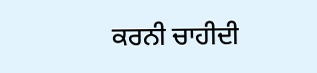ਕਰਨੀ ਚਾਹੀਦੀ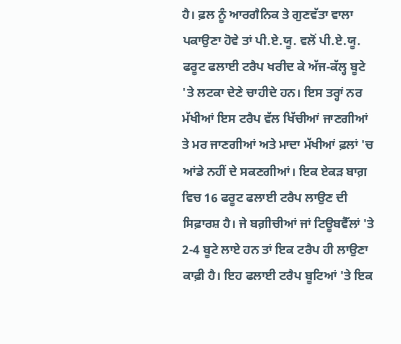ਹੈ। ਫ਼ਲ ਨੂੰ ਆਰਗੈਨਿਕ ਤੇ ਗੁਣਵੱਤਾ ਵਾਲਾ ਪਕਾਉਣਾ ਹੋਵੇ ਤਾਂ ਪੀ.ਏ.ਯੂ. ਵਲੋਂ ਪੀ.ਏ.ਯੂ. ਫਰੂਟ ਫਲਾਈ ਟਰੈਪ ਖਰੀਦ ਕੇ ਅੱਜ-ਕੱਲ੍ਹ ਬੂਟੇ 'ਤੇ ਲਟਕਾ ਦੇਣੇ ਚਾਹੀਦੇ ਹਨ। ਇਸ ਤਰ੍ਹਾਂ ਨਰ ਮੱਖੀਆਂ ਇਸ ਟਰੈਪ ਵੱਲ ਖਿੱਚੀਆਂ ਜਾਣਗੀਆਂ ਤੇ ਮਰ ਜਾਣਗੀਆਂ ਅਤੇ ਮਾਦਾ ਮੱਖੀਆਂ ਫ਼ਲਾਂ 'ਚ ਆਂਡੇ ਨਹੀਂ ਦੇ ਸਕਣਗੀਆਂ। ਇਕ ਏਕੜ ਬਾਗ਼ ਵਿਚ 16 ਫਰੂਟ ਫਲਾਈ ਟਰੈਪ ਲਾਉਣ ਦੀ ਸਿਫ਼ਾਰਸ਼ ਹੈ। ਜੇ ਬਗ਼ੀਚੀਆਂ ਜਾਂ ਟਿਊਬਵੈੱਲਾਂ 'ਤੇ 2-4 ਬੂਟੇ ਲਾਏ ਹਨ ਤਾਂ ਇਕ ਟਰੈਪ ਹੀ ਲਾਉਣਾ ਕਾਫ਼ੀ ਹੈ। ਇਹ ਫਲਾਈ ਟਰੈਪ ਬੂਟਿਆਂ 'ਤੇ ਇਕ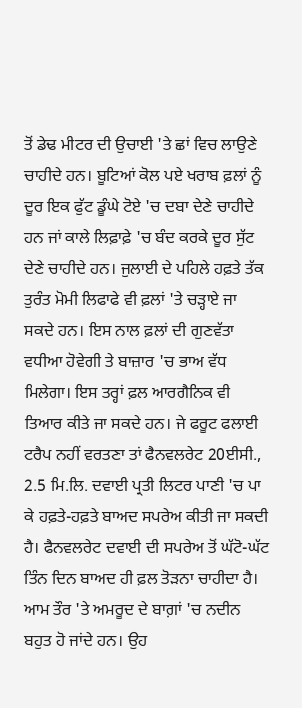ਤੋਂ ਡੇਢ ਮੀਟਰ ਦੀ ਉਚਾਈ 'ਤੇ ਛਾਂ ਵਿਚ ਲਾਉਣੇ ਚਾਹੀਦੇ ਹਨ। ਬੂਟਿਆਂ ਕੋਲ ਪਏ ਖਰਾਬ ਫ਼ਲਾਂ ਨੂੰ ਦੂਰ ਇਕ ਫੁੱਟ ਡੂੰਘੇ ਟੋਏ 'ਚ ਦਬਾ ਦੇਣੇ ਚਾਹੀਦੇ ਹਨ ਜਾਂ ਕਾਲੇ ਲਿਫ਼ਾਫ਼ੇ 'ਚ ਬੰਦ ਕਰਕੇ ਦੂਰ ਸੁੱਟ ਦੇਣੇ ਚਾਹੀਦੇ ਹਨ। ਜੁਲਾਈ ਦੇ ਪਹਿਲੇ ਹਫ਼ਤੇ ਤੱਕ ਤੁਰੰਤ ਮੋਮੀ ਲਿਫਾਫੇ ਵੀ ਫ਼ਲਾਂ 'ਤੇ ਚੜ੍ਹਾਏ ਜਾ ਸਕਦੇ ਹਨ। ਇਸ ਨਾਲ ਫ਼ਲਾਂ ਦੀ ਗੁਣਵੱਤਾ ਵਧੀਆ ਹੋਵੇਗੀ ਤੇ ਬਾਜ਼ਾਰ 'ਚ ਭਾਅ ਵੱਧ ਮਿਲੇਗਾ। ਇਸ ਤਰ੍ਹਾਂ ਫ਼ਲ ਆਰਗੈਨਿਕ ਵੀ ਤਿਆਰ ਕੀਤੇ ਜਾ ਸਕਦੇ ਹਨ। ਜੇ ਫਰੂਟ ਫਲਾਈ ਟਰੈਪ ਨਹੀਂ ਵਰਤਣਾ ਤਾਂ ਫੈਨਵਲਰੇਟ 20ਈਸੀ., 2.5 ਮਿ.ਲਿ. ਦਵਾਈ ਪ੍ਰਤੀ ਲਿਟਰ ਪਾਣੀ 'ਚ ਪਾ ਕੇ ਹਫ਼ਤੇ-ਹਫ਼ਤੇ ਬਾਅਦ ਸਪਰੇਅ ਕੀਤੀ ਜਾ ਸਕਦੀ ਹੈ। ਫੈਨਵਲਰੇਟ ਦਵਾਈ ਦੀ ਸਪਰੇਅ ਤੋਂ ਘੱਟੋ-ਘੱਟ ਤਿੰਨ ਦਿਨ ਬਾਅਦ ਹੀ ਫ਼ਲ ਤੋੜਨਾ ਚਾਹੀਦਾ ਹੈ। ਆਮ ਤੌਰ 'ਤੇ ਅਮਰੂਦ ਦੇ ਬਾਗ਼ਾਂ 'ਚ ਨਦੀਨ ਬਹੁਤ ਹੋ ਜਾਂਦੇ ਹਨ। ਉਹ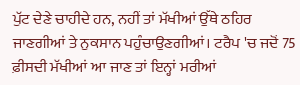ਪੁੱਟ ਦੇਣੇ ਚਾਹੀਦੇ ਹਨ, ਨਹੀਂ ਤਾਂ ਮੱਖੀਆਂ ਉੱਥੇ ਠਹਿਰ ਜਾਣਗੀਆਂ ਤੇ ਨੁਕਸਾਨ ਪਹੁੰਚਾਉਣਗੀਆਂ। ਟਰੈਪ 'ਚ ਜਦੋਂ 75 ਫ਼ੀਸਦੀ ਮੱਖੀਆਂ ਆ ਜਾਣ ਤਾਂ ਇਨ੍ਹਾਂ ਮਰੀਆਂ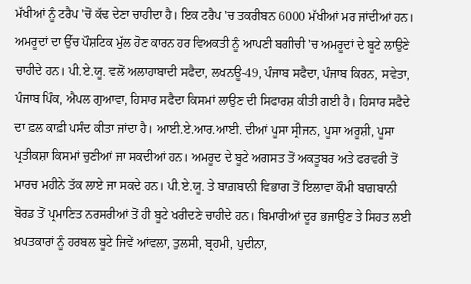ਮੱਖੀਆਂ ਨੂੰ ਟਰੈਪ 'ਚੋਂ ਕੱਢ ਦੇਣਾ ਚਾਹੀਦਾ ਹੈ। ਇਕ ਟਰੈਪ 'ਚ ਤਕਰੀਬਨ 6000 ਮੱਖੀਆਂ ਮਰ ਜਾਂਦੀਆਂ ਹਨ।
ਅਮਰੂਦਾਂ ਦਾ ਉੱਚ ਪੌਸ਼ਟਿਕ ਮੁੱਲ ਹੋਣ ਕਾਰਨ ਹਰ ਵਿਅਕਤੀ ਨੂੰ ਆਪਣੀ ਬਗੀਚੀ 'ਚ ਅਮਰੂਦਾਂ ਦੇ ਬੂਟੇ ਲਾਉਣੇ ਚਾਹੀਦੇ ਹਨ। ਪੀ.ਏ.ਯੂ. ਵਲੋਂ ਅਲਾਹਾਬਾਦੀ ਸਫੈਦਾ, ਲਖਨਊ-49, ਪੰਜਾਬ ਸਫੈਦਾ, ਪੰਜਾਬ ਕਿਰਨ, ਸਵੇਤਾ, ਪੰਜਾਬ ਪਿੰਕ, ਐਪਲ ਗੁਆਵਾ, ਹਿਸਾਰ ਸਫੈਦਾ ਕਿਸਮਾਂ ਲਾਉਣ ਦੀ ਸਿਫਾਰਸ਼ ਕੀਤੀ ਗਈ ਹੈ। ਹਿਸਾਰ ਸਫੈਦੇ ਦਾ ਫ਼ਲ ਕਾਫ਼ੀ ਪਸੰਦ ਕੀਤਾ ਜਾਂਦਾ ਹੈ। ਆਈ.ਏ.ਆਰ.ਆਈ. ਦੀਆਂ ਪੂਸਾ ਸ੍ਰੀਜਨ, ਪੂਸਾ ਅਰੂਸ਼ੀ, ਪੂਸਾ ਪ੍ਰਤੀਕਸ਼ਾ ਕਿਸਮਾਂ ਚੁਣੀਆਂ ਜਾ ਸਕਦੀਆਂ ਹਨ। ਅਮਰੂਦ ਦੇ ਬੂਟੇ ਅਗਸਤ ਤੋਂ ਅਕਤੂਬਰ ਅਤੇ ਫਰਵਰੀ ਤੋਂ ਮਾਰਚ ਮਹੀਨੇ ਤੱਕ ਲਾਏ ਜਾ ਸਕਦੇ ਹਨ। ਪੀ.ਏ.ਯੂ. ਤੇ ਬਾਗ਼ਬਾਨੀ ਵਿਭਾਗ ਤੋਂ ਇਲਾਵਾ ਕੌਮੀ ਬਾਗ਼ਬਾਨੀ ਬੋਰਡ ਤੋਂ ਪ੍ਰਮਾਣਿਤ ਨਰਸਰੀਆਂ ਤੋਂ ਹੀ ਬੂਟੇ ਖਰੀਦਣੇ ਚਾਹੀਦੇ ਹਨ। ਬਿਮਾਰੀਆਂ ਦੂਰ ਭਜਾਉਣ ਤੇ ਸਿਹਤ ਲਈ ਖ਼ਪਤਕਾਰਾਂ ਨੂੰ ਹਰਬਲ ਬੂਟੇ ਜਿਵੇਂ ਆਂਵਲਾ, ਤੁਲਸੀ, ਬ੍ਰਹਮੀ, ਪੁਦੀਨਾ,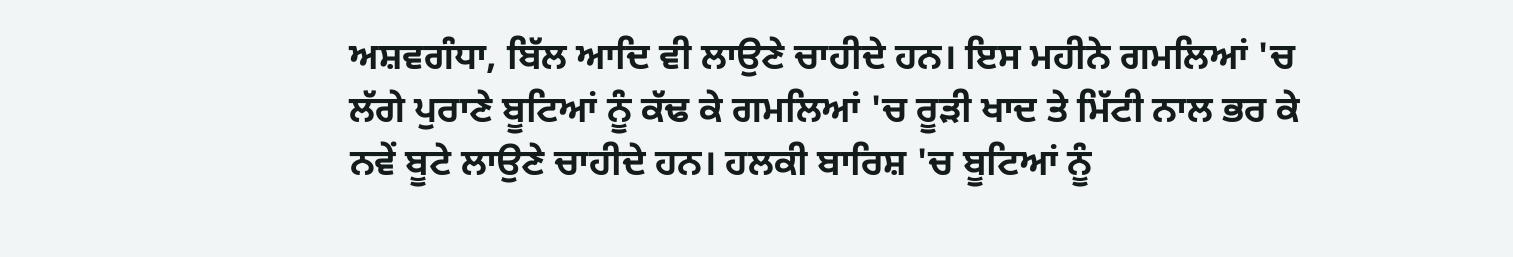ਅਸ਼ਵਗੰਧਾ, ਬਿੱਲ ਆਦਿ ਵੀ ਲਾਉਣੇ ਚਾਹੀਦੇ ਹਨ। ਇਸ ਮਹੀਨੇ ਗਮਲਿਆਂ 'ਚ ਲੱਗੇ ਪੁਰਾਣੇ ਬੂਟਿਆਂ ਨੂੰ ਕੱਢ ਕੇ ਗਮਲਿਆਂ 'ਚ ਰੂੜੀ ਖਾਦ ਤੇ ਮਿੱਟੀ ਨਾਲ ਭਰ ਕੇ ਨਵੇਂ ਬੂਟੇ ਲਾਉਣੇ ਚਾਹੀਦੇ ਹਨ। ਹਲਕੀ ਬਾਰਿਸ਼ 'ਚ ਬੂਟਿਆਂ ਨੂੰ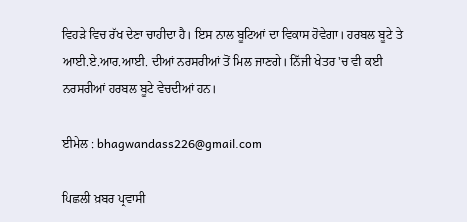ਵਿਹੜੇ ਵਿਚ ਰੱਖ ਦੇਣਾ ਚਾਹੀਦਾ ਹੈ। ਇਸ ਨਾਲ ਬੂਟਿਆਂ ਦਾ ਵਿਕਾਸ ਹੋਵੇਗਾ। ਹਰਬਲ ਬੂਟੇ ਤੇ ਆਈ.ਏ.ਆਰ.ਆਈ. ਦੀਆਂ ਨਰਸਰੀਆਂ ਤੋਂ ਮਿਲ ਜਾਣਗੇ। ਨਿੱਜੀ ਖੇਤਰ 'ਚ ਵੀ ਕਈ ਨਰਸਰੀਆਂ ਹਰਬਲ ਬੂਟੇ ਵੇਚਦੀਆਂ ਹਨ।

ਈਮੇਲ : bhagwandass226@gmail.com

ਪਿਛਲੀ ਖ਼ਬਰ ਪ੍ਰਵਾਸੀ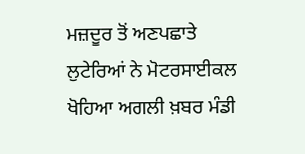ਮਜ਼ਦੂਰ ਤੋਂ ਅਣਪਛਾਤੇ ਲੁਟੇਰਿਆਂ ਨੇ ਮੋਟਰਸਾਈਕਲ ਖੋਹਿਆ ਅਗਲੀ ਖ਼ਬਰ ਮੰਡੀ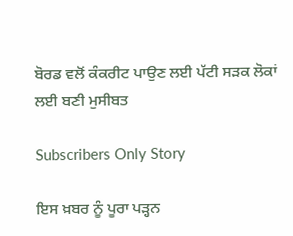ਬੋਰਡ ਵਲੋਂ ਕੰਕਰੀਟ ਪਾਉਣ ਲਈ ਪੱਟੀ ਸੜਕ ਲੋਕਾਂ ਲਈ ਬਣੀ ਮੁਸੀਬਤ

Subscribers Only Story

ਇਸ ਖ਼ਬਰ ਨੂੰ ਪੂਰਾ ਪੜ੍ਹਨ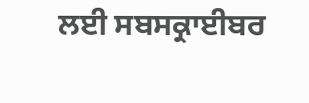ਲਈ ਸਬਸਕ੍ਰਾਈਬਰ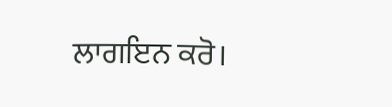ਲਾਗਇਨ ਕਰੋ।